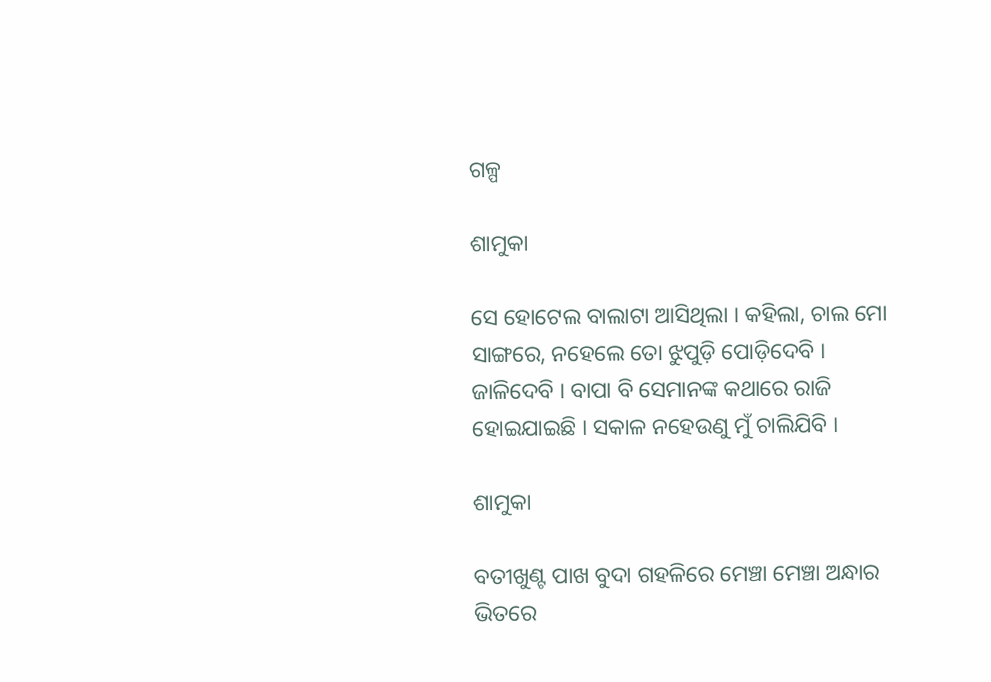ଗଳ୍ପ

ଶାମୁକା

ସେ ହୋଟେଲ ବାଲାଟା ଆସିଥିଲା । କହିଲା, ଚାଲ ମୋ ସାଙ୍ଗରେ, ନହେଲେ ତୋ ଝୁପୁଡ଼ି ପୋଡ଼ିଦେବି । ଜାଳିଦେବି । ବାପା ବି ସେମାନଙ୍କ କଥାରେ ରାଜି ହୋଇଯାଇଛି । ସକାଳ ନହେଉଣୁ ମୁଁ ଚାଲିଯିବି ।

ଶାମୁକା

ବତୀଖୁଣ୍ଟ ପାଖ ବୁଦା ଗହଳିରେ ମେଞ୍ଚା ମେଞ୍ଚା ଅନ୍ଧାର ଭିତରେ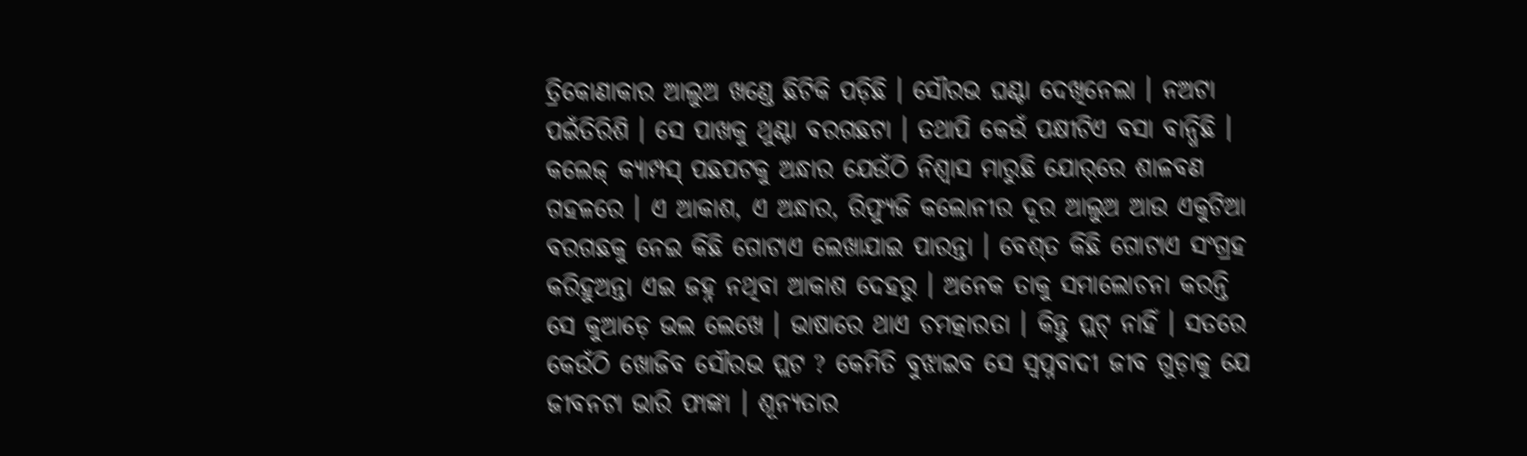ତ୍ରିକୋଣାକାର ଆଲୁଅ ଖଣ୍ଡେ ଛିଟିକି ପଡ଼ିଛି । ସୌରଭ ଘଣ୍ଟା ଦେଖିନେଲା । ନଅଟା ପଇଁତିରିଶି । ସେ ପାଖକୁ ଥୁଣ୍ଟା ବରଗଛଟା । ତଥାପି କେଉଁ ପକ୍ଷୀଟିଏ ବସା ବାନ୍ଧିଛି । କଲେଜ୍ କ୍ୟାମ୍ପସ୍ ପଛପଟକୁ ଅନ୍ଧାର ଯେଉଁଠି ନିଶ୍ୱାସ ମାରୁଛି ଯୋର୍‌ରେ ଶାଳବଣ ଗହଳରେ । ଏ ଆକାଶ, ଏ ଅନ୍ଧାର, ରିଫ୍ୟୁଜି କଲୋନୀର ଦୂର ଆଲୁଅ ଆଉ ଏକୁଟିଆ ବରଗଛକୁ ନେଇ କିଛି ଗୋଟାଏ ଲେଖାଯାଇ ପାରନ୍ତା । ବେଶ୍‌ତ କିଛି ଗୋଟାଏ ସଂଗ୍ରହ କରିହୁଅନ୍ତା ଏଇ ଜହ୍ନ ନଥିବା ଆକାଶ ଦେହରୁ । ଅନେକ ତାକୁ ସମାଲୋଚନା କରନ୍ତି ସେ କୁଆଡ଼େ ଭଲ ଲେଖେ । ଭାଷାରେ ଥାଏ ଚମତ୍କାରତା । କିନ୍ତୁ ପ୍ଲଟ୍ ନାହିଁ । ସତରେ କେଉଁଠି ଖୋଜିବ ସୌରଭ ପ୍ଲଟ ? କେମିତି ବୁଝାଇବ ସେ ସ୍ୱପ୍ନବାଦୀ ଜୀବ ଗୁଡ଼ାକୁ ଯେ ଜୀବନଟା ଭାରି ଫାଙ୍କା । ଶୂନ୍ୟତାର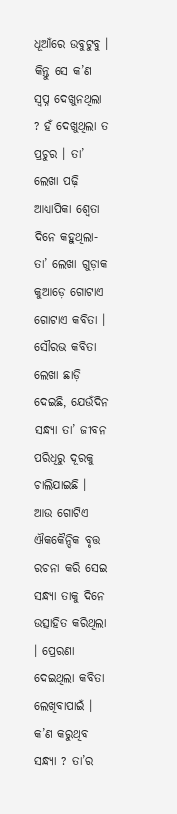ଧୂଆଁରେ ଉବୁଟୁବୁ । କିନ୍ତୁ ସେ କ’ଣ ସ୍ୱପ୍ନ ଦେଖୁନଥିଲା ? ହଁ ଦେଖୁଥିଲା ତ ପ୍ରଚୁର । ତା’ ଲେଖା ପଢ଼ି ଆଧ୍ୟାପିକା ଶ୍ୱେତା ଦିନେ କହୁଥିଲା- ତା’ ଲେଖା ଗୁଡ଼ାକ କୁଆଡ଼େ ଗୋଟାଏ ଗୋଟାଏ କବିତା । ସୌରଭ କବିତା ଲେଖା ଛାଡ଼ି ଦେଇଛି, ଯେଉଁଦିନ ସନ୍ଧ୍ୟା ତା’ ଜୀବନ ପରିଧିରୁ ଦୂରକୁ ଚାଲିଯାଇଛି । ଆଉ ଗୋଟିଏ ଐକକୈନ୍ଦିକ ବୃତ୍ତ ରଚନା କରି ସେଇ ସନ୍ଧ୍ୟା ତାକୁ ଦିନେ ଉତ୍ସାହିତ କରିଥିଲା । ପ୍ରେରଣା ଦେଇଥିଲା କବିତା ଲେଖିବାପାଇଁ । କ’ଣ କରୁଥିବ ସନ୍ଧ୍ୟା ? ତା’ର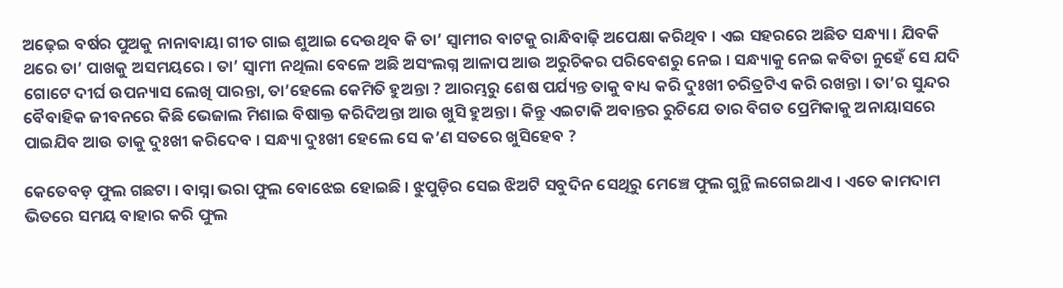ଅଢ଼େଇ ବର୍ଷର ପୁଅକୁ ନାନାବାୟା ଗୀତ ଗାଇ ଶୁଆଇ ଦେଉଥିବ କି ତା’ ସ୍ୱାମୀର ବାଟକୁ ରାନ୍ଧିବାଢ଼ି ଅପେକ୍ଷା କରିଥିବ । ଏଇ ସହରରେ ଅଛିତ ସନ୍ଧ୍ୟା । ଯିବକି ଥରେ ତା’ ପାଖକୁ ଅସମୟରେ । ତା’ ସ୍ୱାମୀ ନଥିଲା ବେଳେ ଅଛି ଅସଂଲଗ୍ନ ଆଳାପ ଆଉ ଅରୁଚିକର ପରିବେଶରୁ ନେଇ । ସନ୍ଧ୍ୟାକୁ ନେଇ କବିତା ନୁହେଁ ସେ ଯଦି ଗୋଟେ ଦୀର୍ଘ ଉପନ୍ୟାସ ଲେଖି ପାରନ୍ତା, ତା’ହେଲେ କେମିତି ହୁଅନ୍ତା ? ଆରମ୍ଭରୁ ଶେଷ ପର୍ଯ୍ୟନ୍ତ ତାକୁ ବାଧ୍ୟ କରି ଦୁଃଖୀ ଚରିତ୍ରଟିଏ କରି ରଖନ୍ତା । ତା’ର ସୁନ୍ଦର ବୈବାହିକ ଜୀବନରେ କିଛି ଭେଜାଲ ମିଶାଇ ବିଷାକ୍ତ କରିଦିଅନ୍ତା ଆଉ ଖୁସି ହୁଅନ୍ତା । କିନ୍ତୁ ଏଇଟାକି ଅବାନ୍ତର ରୁଚିଯେ ତାର ବିଗତ ପ୍ରେମିକାକୁ ଅନାୟାସରେ ପାଇଯିବ ଆଉ ତାକୁ ଦୁଃଖୀ କରିଦେବ । ସନ୍ଧ୍ୟା ଦୁଃଖୀ ହେଲେ ସେ କ’ଣ ସତରେ ଖୁସିହେବ ?

କେତେବଡ଼ ଫୁଲ ଗଛଟା । ବାସ୍ନା ଭରା ଫୁଲ ବୋଝେଇ ହୋଇଛି । ଝୁପୁଡ଼ିର ସେଇ ଝିଅଟି ସବୁଦିନ ସେଥିରୁ ମେଞ୍ଚେ ଫୁଲ ଗୁନ୍ଥି ଲଗେଇଥାଏ । ଏତେ କାମଦାମ ଭିତରେ ସମୟ ବାହାର କରି ଫୁଲ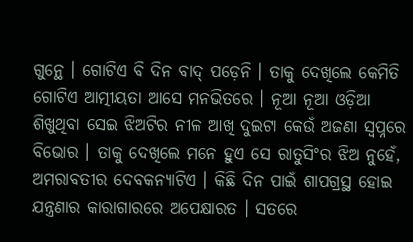ଗୁନ୍ଥେ । ଗୋଟିଏ ବି ଦିନ ବାଦ୍ ପଡ଼େନି । ତାକୁ ଦେଖିଲେ କେମିତି ଗୋଟିଏ ଆତ୍ମୀୟତା ଆସେ ମନଭିତରେ । ନୂଆ ନୂଆ ଓଡ଼ିଆ ଶିଖୁଥିବା ସେଇ ଝିଅଟିର ନୀଳ ଆଖି ଦୁଇଟା କେଉଁ ଅଜଣା ସ୍ୱପ୍ନରେ ବିଭୋର । ତାକୁ ଦେଖିଲେ ମନେ ହୁଏ ସେ ରାତୁସିଂର ଝିଅ ନୁହେଁ, ଅମରାବତୀର ଦେବକନ୍ୟାଟିଏ । କିଛି ଦିନ ପାଇଁ ଶାପଗ୍ରସ୍ଥ ହୋଇ ଯନ୍ତ୍ରଣାର କାରାଗାରରେ ଅପେକ୍ଷାରତ । ସତରେ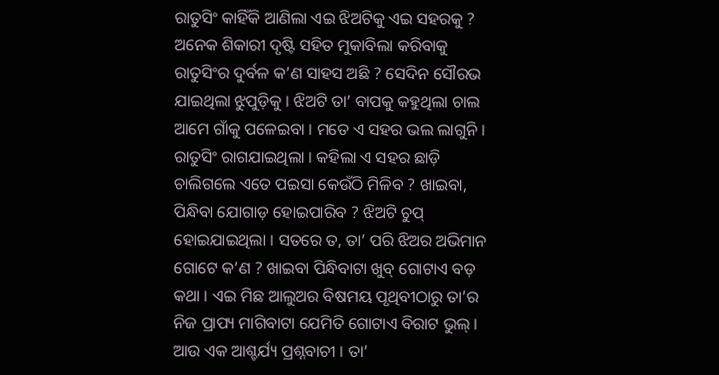ରାତୁସିଂ କାହିଁକି ଆଣିଲା ଏଇ ଝିଅଟିକୁ ଏଇ ସହରକୁ ? ଅନେକ ଶିକାରୀ ଦୃଷ୍ଟି ସହିତ ମୁକାବିଲା କରିବାକୁ ରାତୁସିଂର ଦୁର୍ବଳ କ’ଣ ସାହସ ଅଛି ? ସେଦିନ ସୌରଭ ଯାଇଥିଲା ଝୁପୁଡ଼ିକୁ । ଝିଅଟି ତା’ ବାପକୁ କହୁଥିଲା ଚାଲ ଆମେ ଗାଁକୁ ପଳେଇବା । ମତେ ଏ ସହର ଭଲ ଲାଗୁନି । ରାତୁସିଂ ରାଗଯାଇଥିଲା । କହିଲା ଏ ସହର ଛାଡ଼ି ଚାଲିଗଲେ ଏତେ ପଇସା କେଉଁଠି ମିଳିବ ? ଖାଇବା, ପିନ୍ଧିବା ଯୋଗାଡ଼ ହୋଇପାରିବ ? ଝିଅଟି ଚୁପ୍ ହୋଇଯାଇଥିଲା । ସତରେ ତ, ତା’ ପରି ଝିଅର ଅଭିମାନ ଗୋଟେ କ’ଣ ? ଖାଇବା ପିନ୍ଧିବାଟା ଖୁବ୍ ଗୋଟାଏ ବଡ଼ କଥା । ଏଇ ମିଛ ଆଲୁଅର ବିଷମୟ ପୃଥିବୀଠାରୁ ତା’ର ନିଜ ପ୍ରାପ୍ୟ ମାଗିବାଟା ଯେମିତି ଗୋଟାଏ ବିରାଟ ଭୁଲ୍ । ଆଉ ଏକ ଆଶ୍ଚର୍ଯ୍ୟ ପ୍ରଶ୍ନବାଚୀ । ତା’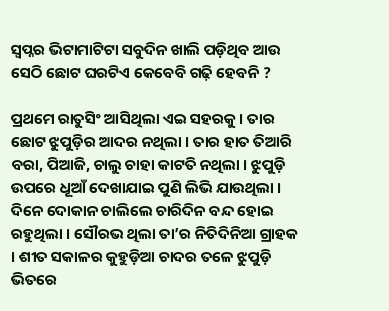ସ୍ୱପ୍ନର ଭିଟାମାଟିଟା ସବୁଦିନ ଖାଲି ପଡ଼ିଥିବ ଆଉ ସେଠି ଛୋଟ ଘରଟିଏ କେବେବି ଗଢ଼ି ହେବନି ?

ପ୍ରଥମେ ରାତୁସିଂ ଆସିଥିଲା ଏଇ ସହରକୁ । ତାର ଛୋଟ ଝୁପୁଡ଼ିର ଆଦର ନଥିଲା । ତାର ହାତ ତିଆରି ବରା, ପିଆଜି, ଚାଲୁ ଚାହା କାଟତି ନଥିଲା । ଝୁପୁଡ଼ି ଉପରେ ଧୂଆଁ ଦେଖାଯାଇ ପୁଣି ଲିଭି ଯାଉଥିଲା । ଦିନେ ଦୋକାନ ଚାଲିଲେ ଚାରିଦିନ ବନ୍ଦ ହୋଇ ରହୁଥିଲା । ସୌରଭ ଥିଲା ତା’ର ନିତିଦିନିଆ ଗ୍ରାହକ । ଶୀତ ସକାଳର କୁହୁଡ଼ିଆ ଚାଦର ତଳେ ଝୁପୁଡ଼ି ଭିତରେ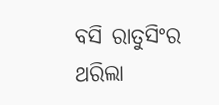ବସି ରାତୁସିଂର ଥରିଲା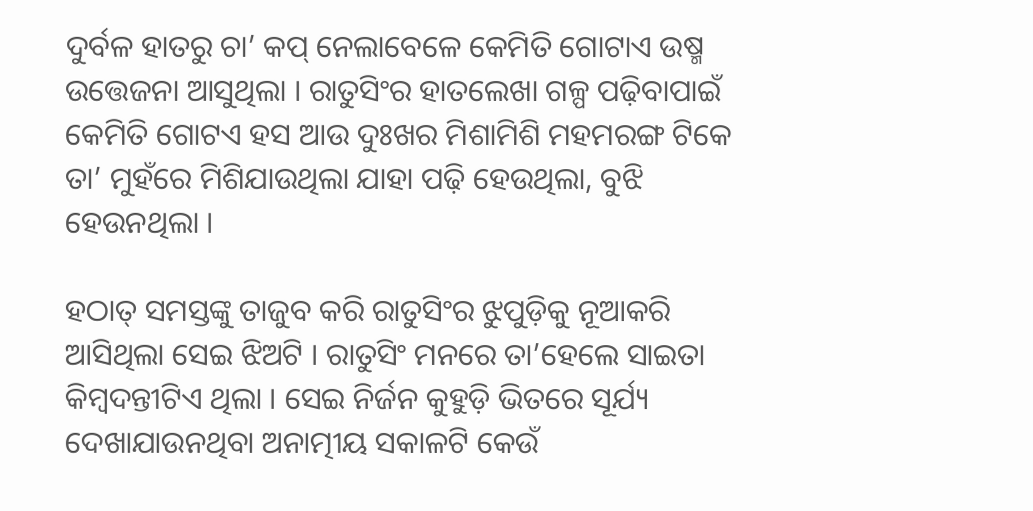ଦୁର୍ବଳ ହାତରୁ ଚା’ କପ୍ ନେଲାବେଳେ କେମିତି ଗୋଟାଏ ଉଷ୍ମ ଉତ୍ତେଜନା ଆସୁଥିଲା । ରାତୁସିଂର ହାତଲେଖା ଗଳ୍ପ ପଢ଼ିବାପାଇଁ କେମିତି ଗୋଟଏ ହସ ଆଉ ଦୁଃଖର ମିଶାମିଶି ମହମରଙ୍ଗ ଟିକେ ତା’ ମୁହଁରେ ମିଶିଯାଉଥିଲା ଯାହା ପଢ଼ି ହେଉଥିଲା, ବୁଝି ହେଉନଥିଲା ।

ହଠାତ୍ ସମସ୍ତଙ୍କୁ ତାଜୁବ କରି ରାତୁସିଂର ଝୁପୁଡ଼ିକୁ ନୂଆକରି ଆସିଥିଲା ସେଇ ଝିଅଟି । ରାତୁସିଂ ମନରେ ତା’ହେଲେ ସାଇତା କିମ୍ୱଦନ୍ତୀଟିଏ ଥିଲା । ସେଇ ନିର୍ଜନ କୁହୁଡ଼ି ଭିତରେ ସୂର୍ଯ୍ୟ ଦେଖାଯାଉନଥିବା ଅନାତ୍ମୀୟ ସକାଳଟି କେଉଁ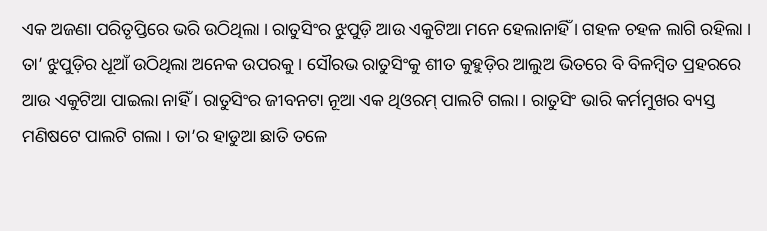ଏକ ଅଜଣା ପରିତୃପ୍ତିରେ ଭରି ଉଠିଥିଲା । ରାତୁସିଂର ଝୁପୁଡ଼ି ଆଉ ଏକୁଟିଆ ମନେ ହେଲାନାହିଁ । ଗହଳ ଚହଳ ଲାଗି ରହିଲା । ତା’ ଝୁପୁଡ଼ିର ଧୂଆଁ ଉଠିଥିଲା ଅନେକ ଉପରକୁ । ସୌରଭ ରାତୁସିଂକୁ ଶୀତ କୁହୁଡ଼ିର ଆଲୁଅ ଭିତରେ ବି ବିଳମ୍ୱିତ ପ୍ରହରରେ ଆଉ ଏକୁଟିଆ ପାଇଲା ନାହିଁ । ରାତୁସିଂର ଜୀବନଟା ନୂଆ ଏକ ଥିଓରମ୍ ପାଲଟି ଗଲା । ରାତୁସିଂ ଭାରି କର୍ମମୁଖର ବ୍ୟସ୍ତ ମଣିଷଟେ ପାଲଟି ଗଲା । ତା’ର ହାଡୁଆ ଛାତି ତଳେ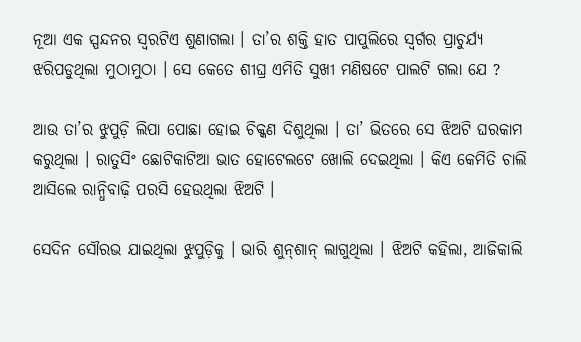ନୂଆ ଏକ ସ୍ପନ୍ଦନର ସ୍ୱରଟିଏ ଶୁଣାଗଲା । ତା’ର ଶକ୍ତି ହାତ ପାପୁଲିରେ ସ୍ୱର୍ଗର ପ୍ରାଚୁର୍ଯ୍ୟ ଝରିପଡୁଥିଲା ମୁଠାମୁଠା । ସେ କେତେ ଶୀଘ୍ର ଏମିତି ସୁଖୀ ମଣିଷଟେ ପାଲଟି ଗଲା ଯେ ?

ଆଉ ତା’ର ଝୁପୁଡ଼ି ଲିପା ପୋଛା ହୋଇ ଚିକ୍କଣ ଦିଶୁଥିଲା । ତା’ ଭିତରେ ସେ ଝିଅଟି ଘରକାମ କରୁଥିଲା । ରାତୁସିଂ ଛୋଟିକାଟିଆ ଭାତ ହୋଟେଲଟେ ଖୋଲି ଦେଇଥିଲା । କିଏ କେମିତି ଚାଲି ଆସିଲେ ରାନ୍ଧିବାଢ଼ି ପରସି ହେଉଥିଲା ଝିଅଟି ।

ସେଦିନ ସୌରଭ ଯାଇଥିଲା ଝୁପୁଡ଼ିକୁ । ଭାରି ଶୁନ୍‌ଶାନ୍ ଲାଗୁଥିଲା । ଝିଅଟି କହିଲା, ଆଜିକାଲି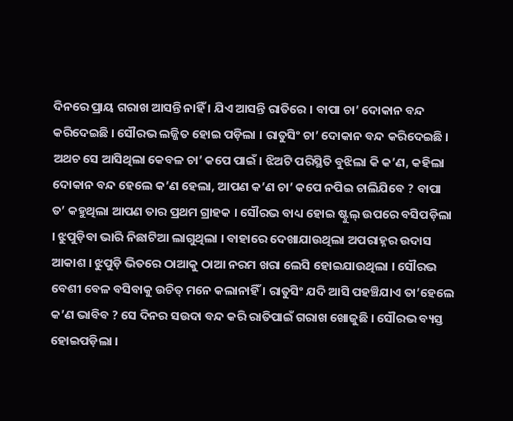ଦିନରେ ପ୍ରାୟ ଗରାଖ ଆସନ୍ତି ନାହିଁ । ଯିଏ ଆସନ୍ତି ରାତିରେ । ବାପା ଚା’ ଦୋକାନ ବନ୍ଦ କରିଦେଇଛି । ସୌରଭ ଲଜ୍ଜିତ ହୋଇ ପଡ଼ିଲା । ରାତୁସିଂ ଚା’ ଦୋକାନ ବନ୍ଦ କରିଦେଇଛି । ଅଥଚ ସେ ଆସିଥିଲା କେବଳ ଚା’ କପେ ପାଇଁ । ଝିଅଟି ପରିସ୍ଥିତି ବୁଝିଲା କି କ’ଣ, କହିଲା ଦୋକାନ ବନ୍ଦ ହେଲେ କ’ଣ ହେଲା, ଆପଣ କ’ଣ ଚା’ କପେ ନପିଇ ଚାଲିଯିବେ ? ବାପା ତ’ କହୁଥିଲା ଆପଣ ତାର ପ୍ରଥମ ଗ୍ରାହକ । ସୌରଭ ବାଧ୍ୟ ହୋଇ ଷ୍ଟୁଲ୍ ଉପରେ ବସିପଡ଼ିଲା । ଝୁପୁଡ଼ିବା ଭାରି ନିଛାଟିଆ ଲାଗୁଥିଲା । ବାହାରେ ଦେଖାଯାଉଥିଲା ଅପରାହ୍ନର ଉଦାସ ଆକାଶ । ଝୁପୁଡ଼ି ଭିତରେ ଠାଆକୁ ଠାଆ ନରମ ଖରା ଲେସି ହୋଇଯାଉଥିଲା । ସୌରଭ ବେଶୀ ବେଳ ବସିବାକୁ ଉଚିତ୍ ମନେ କଲାନାହିଁ । ରାତୁସିଂ ଯଦି ଆସି ପହଞ୍ଚିଯାଏ ତା’ହେଲେ କ’ଣ ଭାବିବ ? ସେ ଦିନର ସଉଦା ବନ୍ଦ କରି ରାତିପାଇଁ ଗରାଖ ଖୋଜୁଛି । ସୌରଭ ବ୍ୟସ୍ତ ହୋଇପଡ଼ିଲା ।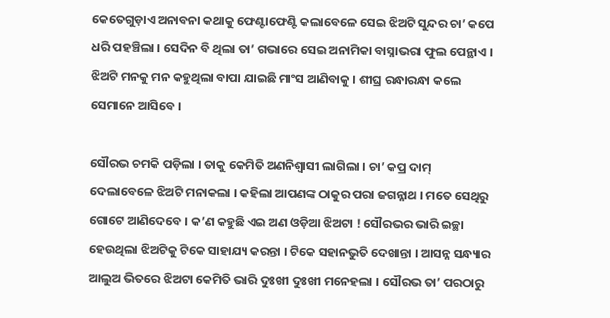କେତେଗୁଡ଼ାଏ ଅନାବନା କଥାକୁ ଫେଣ୍ଟାଫେଣ୍ଟି କଲାବେଳେ ସେଇ ଝିଅଟି ସୁନ୍ଦର ଚା’ କପେ ଧରି ପହଞ୍ଚିଲା । ସେଦିନ ବି ଥିଲା ତା’ ଗଭାରେ ସେଇ ଅନାମିକା ବାସ୍ନାଭରା ଫୁଲ ପେନ୍ଥାଏ । ଝିଅଟି ମନକୁ ମନ କହୁଥିଲା ବାପା ଯାଇଛି ମାଂସ ଆଣିବାକୁ । ଶୀଘ୍ର ରନ୍ଧାରନ୍ଧା କଲେ ସେମାନେ ଆସିବେ ।

ସୌରଭ ଚମକି ପଡ଼ିଲା । ତାକୁ କେମିତି ଅଣନିଶ୍ୱାସୀ ଲାଗିଲା । ଚା’ କପ୍ର ଦାମ୍ ଦେଲାବେଳେ ଝିଅଟି ମନାକଲା । କହିଲା ଆପଣଙ୍କ ଠାକୁର ପରା ଜଗନ୍ନାଥ । ମତେ ସେଥିରୁ ଗୋଟେ ଆଣିଦେବେ । କ’ଣ କହୁଛି ଏଇ ଅଣ ଓଡ଼ିଆ ଝିଅଟା ! ସୌରଭର ଭାରି ଇଚ୍ଛା ହେଉଥିଲା ଝିଅଟିକୁ ଟିକେ ସାହାଯ୍ୟ କରନ୍ତା । ଟିକେ ସହାନଭୁତି ଦେଖାନ୍ତା । ଆସନ୍ନ ସନ୍ଧ୍ୟାର ଆଲୁଅ ଭିତରେ ଝିଅଟା କେମିତି ଭାରି ଦୁଃଖୀ ଦୁଃଖୀ ମନେହଲା । ସୌରଭ ତା’ ପରଠାରୁ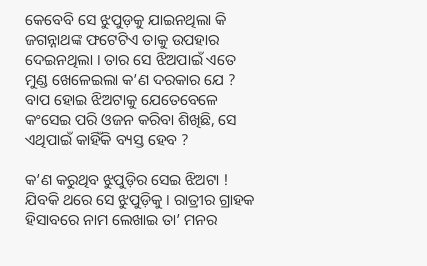କେବେବି ସେ ଝୁପୁଡ଼କୁ ଯାଇନଥିଲା କି ଜଗନ୍ନାଥଙ୍କ ଫଟେଟିଏ ତାକୁ ଉପହାର ଦେଇନଥିଲା । ତାର ସେ ଝିଅପାଇଁ ଏତେ ମୁଣ୍ଡ ଖେଳେଇଲା କ’ଣ ଦରକାର ଯେ ? ବାପ ହୋଇ ଝିଅଟାକୁ ଯେତେବେଳେ କଂସେଇ ପରି ଓଜନ କରିବା ଶିଖିଛି, ସେ ଏଥିପାଇଁ କାହିଁକି ବ୍ୟସ୍ତ ହେବ ?

କ’ଣ କରୁଥିବ ଝୁପୁଡ଼ିର ସେଇ ଝିଅଟା ! ଯିବକି ଥରେ ସେ ଝୁପୁଡ଼ିକୁ । ରାତ୍ରୀର ଗ୍ରାହକ ହିସାବରେ ନାମ ଲେଖାଇ ତା’ ମନର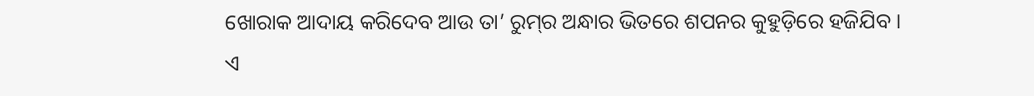ଖୋରାକ ଆଦାୟ କରିଦେବ ଆଉ ତା’ ରୁମ୍‌ର ଅନ୍ଧାର ଭିତରେ ଶପନର କୁହୁଡ଼ିରେ ହଜିଯିବ । ଏ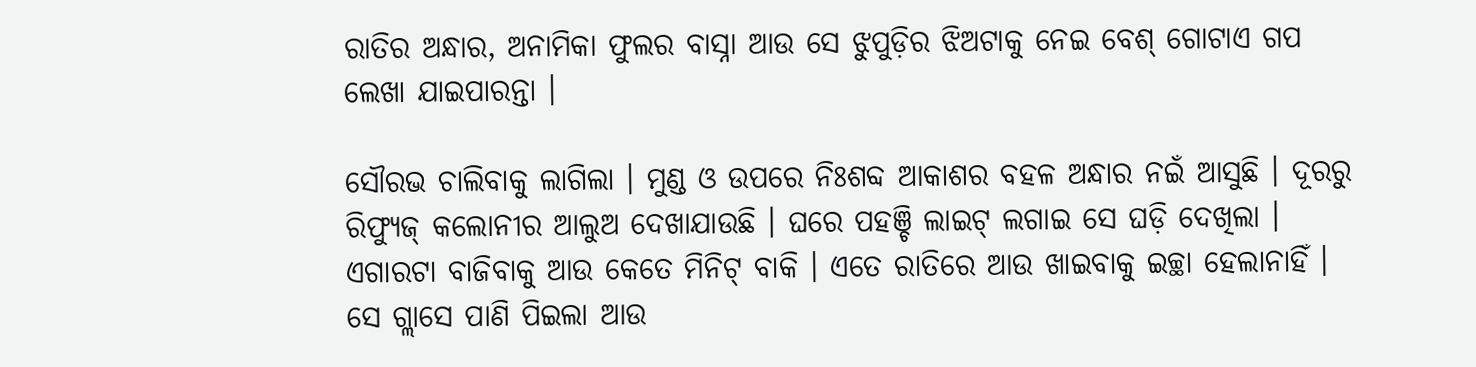ରାତିର ଅନ୍ଧାର, ଅନାମିକା ଫୁଲର ବାସ୍ନା ଆଉ ସେ ଝୁପୁଡ଼ିର ଝିଅଟାକୁ ନେଇ ବେଶ୍ ଗୋଟାଏ ଗପ ଲେଖା ଯାଇପାରନ୍ତା ।

ସୌରଭ ଚାଲିବାକୁ ଲାଗିଲା । ମୁଣ୍ଡ ଓ ଉପରେ ନିଃଶବ୍ଦ ଆକାଶର ବହଳ ଅନ୍ଧାର ନଇଁ ଆସୁଛି । ଦୂରରୁ ରିଫ୍ୟୁଜ୍ କଲୋନୀର ଆଲୁଅ ଦେଖାଯାଉଛି । ଘରେ ପହଞ୍ଚି ଲାଇଟ୍ ଲଗାଇ ସେ ଘଡ଼ି ଦେଖିଲା । ଏଗାରଟା ବାଜିବାକୁ ଆଉ କେତେ ମିନିଟ୍ ବାକି । ଏତେ ରାତିରେ ଆଉ ଖାଇବାକୁ ଇଚ୍ଛା ହେଲାନାହିଁ । ସେ ଗ୍ଲାସେ ପାଣି ପିଇଲା ଆଉ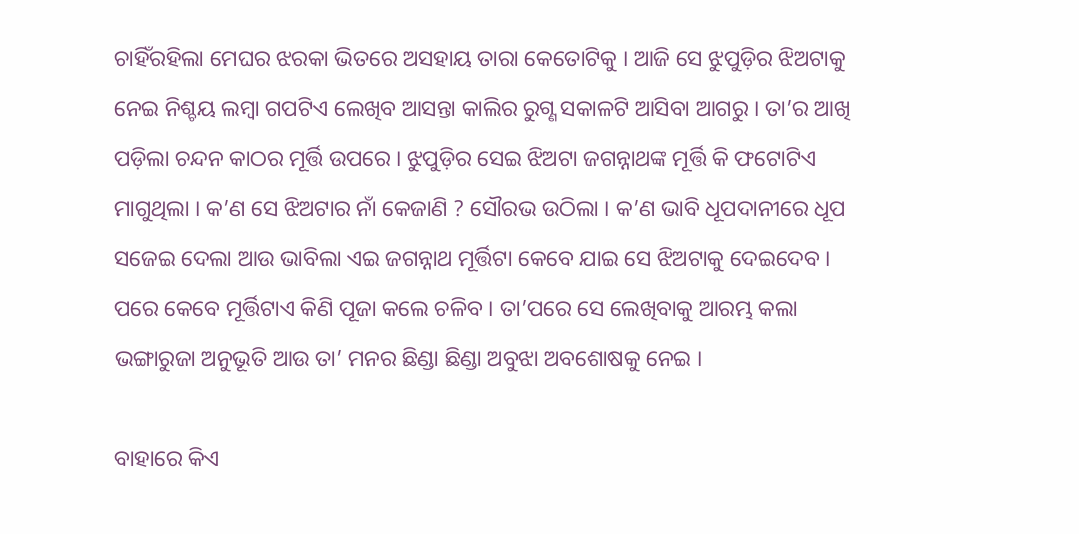ଚାହିଁରହିଲା ମେଘର ଝରକା ଭିତରେ ଅସହାୟ ତାରା କେତୋଟିକୁ । ଆଜି ସେ ଝୁପୁଡ଼ିର ଝିଅଟାକୁ ନେଇ ନିଶ୍ଚୟ ଲମ୍ୱା ଗପଟିଏ ଲେଖିବ ଆସନ୍ତା କାଲିର ରୁଗ୍ଣ ସକାଳଟି ଆସିବା ଆଗରୁ । ତା’ର ଆଖି ପଡ଼ିଲା ଚନ୍ଦନ କାଠର ମୂର୍ତ୍ତି ଉପରେ । ଝୁପୁଡ଼ିର ସେଇ ଝିଅଟା ଜଗନ୍ନାଥଙ୍କ ମୂର୍ତ୍ତି କି ଫଟୋଟିଏ ମାଗୁଥିଲା । କ’ଣ ସେ ଝିଅଟାର ନାଁ କେଜାଣି ? ସୌରଭ ଉଠିଲା । କ’ଣ ଭାବି ଧୂପଦାନୀରେ ଧୂପ ସଜେଇ ଦେଲା ଆଉ ଭାବିଲା ଏଇ ଜଗନ୍ନାଥ ମୂର୍ତ୍ତିଟା କେବେ ଯାଇ ସେ ଝିଅଟାକୁ ଦେଇଦେବ । ପରେ କେବେ ମୂର୍ତ୍ତିଟାଏ କିଣି ପୂଜା କଲେ ଚଳିବ । ତା’ପରେ ସେ ଲେଖିବାକୁ ଆରମ୍ଭ କଲା ଭଙ୍ଗାରୁଜା ଅନୁଭୂତି ଆଉ ତା’ ମନର ଛିଣ୍ଡା ଛିଣ୍ଡା ଅବୁଝା ଅବଶୋଷକୁ ନେଇ ।

ବାହାରେ କିଏ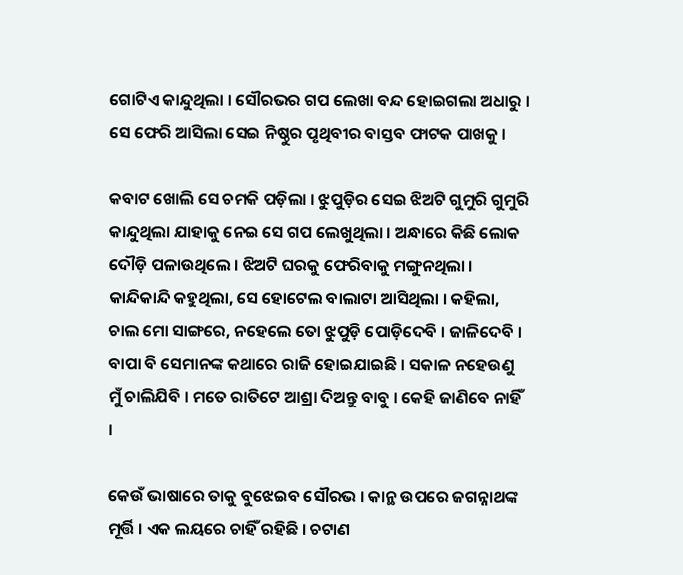ଗୋଟିଏ କାନ୍ଦୁଥିଲା । ସୌରଭର ଗପ ଲେଖା ବନ୍ଦ ହୋଇଗଲା ଅଧାରୁ । ସେ ଫେରି ଆସିଲା ସେଇ ନିଷ୍ଠୁର ପୃଥିବୀର ବାସ୍ତବ ଫାଟକ ପାଖକୁ ।

କବାଟ ଖୋଲି ସେ ଚମକି ପଡ଼ିଲା । ଝୁପୁଡ଼ିର ସେଇ ଝିଅଟି ଗୁମୁରି ଗୁମୁରି କାନ୍ଦୁଥିଲା ଯାହାକୁ ନେଇ ସେ ଗପ ଲେଖୁଥିଲା । ଅନ୍ଧାରେ କିଛି ଲୋକ ଦୌଡ଼ି ପଳାଉଥିଲେ । ଝିଅଟି ଘରକୁ ଫେରିବାକୁ ମଙ୍ଗୁନଥିଲା । କାନ୍ଦିକାନ୍ଦି କହୁଥିଲା, ସେ ହୋଟେଲ ବାଲାଟା ଆସିଥିଲା । କହିଲା, ଚାଲ ମୋ ସାଙ୍ଗରେ, ନହେଲେ ତୋ ଝୁପୁଡ଼ି ପୋଡ଼ିଦେବି । ଜାଳିଦେବି । ବାପା ବି ସେମାନଙ୍କ କଥାରେ ରାଜି ହୋଇଯାଇଛି । ସକାଳ ନହେଉଣୁ ମୁଁ ଚାଲିଯିବି । ମତେ ରାତିଟେ ଆଶ୍ରା ଦିଅନ୍ତୁ ବାବୁ । କେହି ଜାଣିବେ ନାହିଁ ।

କେଉଁ ଭାଷାରେ ତାକୁ ବୁଝେଇବ ସୌରଭ । କାନ୍ଥ ଉପରେ ଜଗନ୍ନାଥଙ୍କ ମୂର୍ତ୍ତି । ଏକ ଲୟରେ ଚାହିଁ ରହିଛି । ଚଟାଣ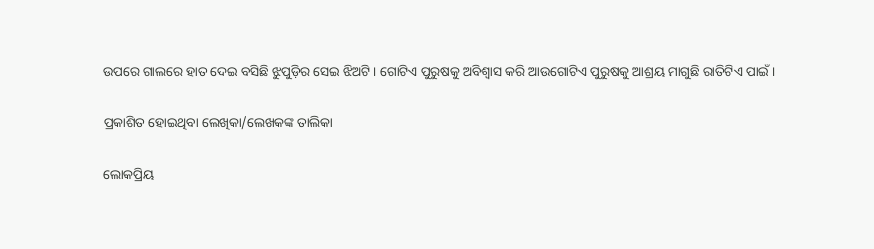ଉପରେ ଗାଲରେ ହାତ ଦେଇ ବସିଛି ଝୁପୁଡ଼ିର ସେଇ ଝିଅଟି । ଗୋଟିଏ ପୁରୁଷକୁ ଅବିଶ୍ୱାସ କରି ଆଉଗୋଟିଏ ପୁରୁଷକୁ ଆଶ୍ରୟ ମାଗୁଛି ରାତିଟିଏ ପାଇଁ ।

ପ୍ରକାଶିତ ହୋଇଥିବା ଲେଖିକା/ଲେଖକଙ୍କ ତାଲିକା

ଲୋକପ୍ରିୟ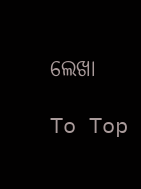ଲେଖା

To Top